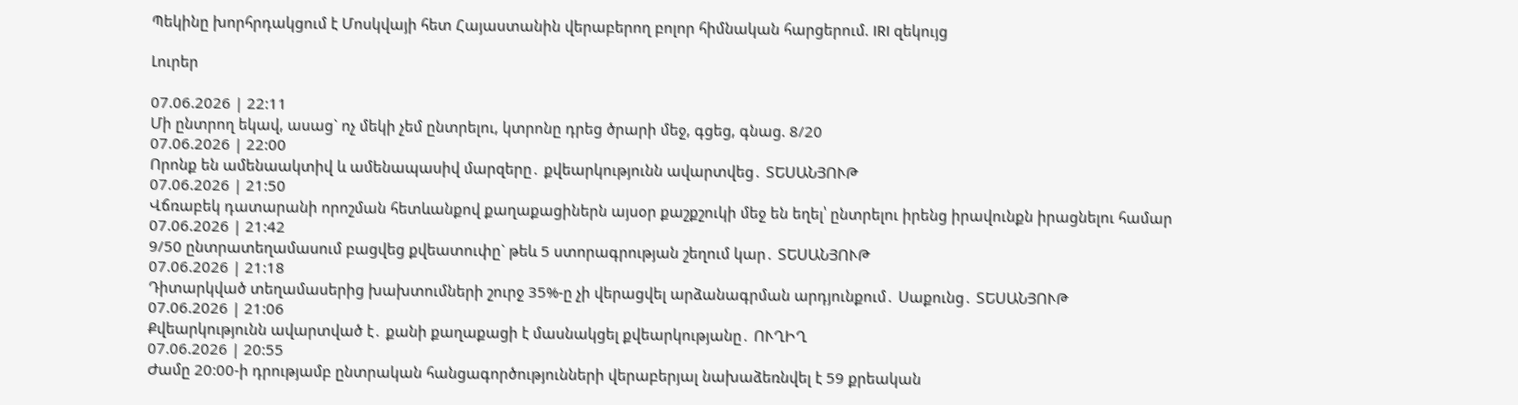Պեկինը խորհրդակցում է Մոսկվայի հետ Հայաստանին վերաբերող բոլոր հիմնական հարցերում. IRI զեկույց

Լուրեր

07.06.2026 | 22:11
Մի ընտրող եկավ, ասաց` ոչ մեկի չեմ ընտրելու, կտրոնը դրեց ծրարի մեջ, գցեց, գնաց. 8/20
07.06.2026 | 22:00
Որոնք են ամենաակտիվ և ամենապասիվ մարզերը․ քվեարկությունն ավարտվեց․ ՏԵՍԱՆՅՈՒԹ
07.06.2026 | 21:50
Վճռաբեկ դատարանի որոշման հետևանքով քաղաքացիներն այսօր քաշքշուկի մեջ են եղել՝ ընտրելու իրենց իրավունքն իրացնելու համար
07.06.2026 | 21:42
9/50 ընտրատեղամասում բացվեց քվեատուփը` թեև 5 ստորագրության շեղում կար․ ՏԵՍԱՆՅՈՒԹ
07.06.2026 | 21:18
Դիտարկված տեղամասերից խախտումների շուրջ 35%-ը չի վերացվել արձանագրման արդյունքում․ Սաքունց․ ՏԵՍԱՆՅՈՒԹ
07.06.2026 | 21:06
Քվեարկությունն ավարտված է․ քանի քաղաքացի է մասնակցել քվեարկությանը․ ՈՒՂԻՂ
07.06.2026 | 20:55
Ժամը 20:00-ի դրությամբ ընտրական հանցագործությունների վերաբերյալ նախաձեռնվել է 59 քրեական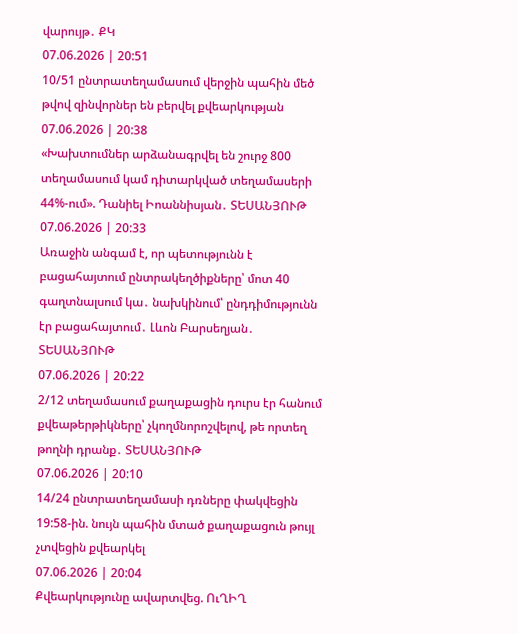վարույթ․ ՔԿ
07.06.2026 | 20:51
10/51 ընտրատեղամասում վերջին պահին մեծ թվով զինվորներ են բերվել քվեարկության
07.06.2026 | 20:38
«Խախտումներ արձանագրվել են շուրջ 800 տեղամասում կամ դիտարկված տեղամասերի 44%-ում». Դանիել Իոաննիսյան․ ՏԵՍԱՆՅՈՒԹ
07.06.2026 | 20:33
Առաջին անգամ է, որ պետությունն է բացահայտում ընտրակեղծիքները՝ մոտ 40 գաղտնալսում կա․ նախկինում՝ ընդդիմությունն էր բացահայտում․ Լևոն Բարսեղյան․ ՏԵՍԱՆՅՈՒԹ
07.06.2026 | 20:22
2/12 տեղամասում քաղաքացին դուրս էր հանում քվեաթերթիկները՝ չկողմնորոշվելով, թե որտեղ թողնի դրանք․ ՏԵՍԱՆՅՈՒԹ
07.06.2026 | 20:10
14/24 ընտրատեղամասի դռները փակվեցին 19:58-ին. նույն պահին մտած քաղաքացուն թույլ չտվեցին քվեարկել
07.06.2026 | 20:04
Քվեարկությունը ավարտվեց. ՈւՂԻՂ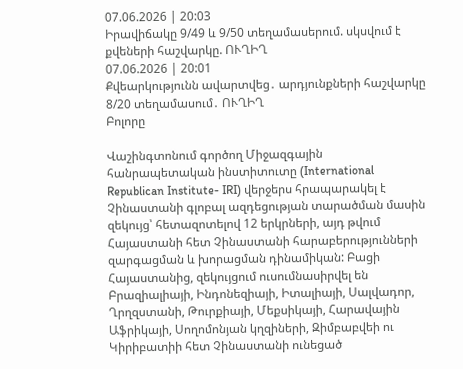07.06.2026 | 20:03
Իրավիճակը 9/49 և 9/50 տեղամասերում. սկսվում է քվեների հաշվարկը. ՈՒՂԻՂ
07.06.2026 | 20:01
Քվեարկությունն ավարտվեց․ արդյունքների հաշվարկը 8/20 տեղամասում․ ՈՒՂԻՂ
Բոլորը

Վաշինգտոնում գործող Միջազգային հանրապետական ինստիտուտը (International Republican Institute- IRI) վերջերս հրապարակել է Չինաստանի գլոբալ ազդեցության տարածման մասին զեկույց՝ հետազոտելով 12 երկրների, այդ թվում Հայաստանի հետ Չինաստանի հարաբերությունների զարգացման և խորացման դինամիկան: Բացի Հայաստանից, զեկույցում ուսումնասիրվել են Բրազիալիայի, Ինդոնեզիայի, Իտալիայի, Սալվադոր, Ղրղզստանի, Թուրքիայի, Մեքսիկայի, Հարավային Աֆրիկայի, Սողոմոնյան կղզիների, Զիմբաբվեի ու Կիրիբատիի հետ Չինաստանի ունեցած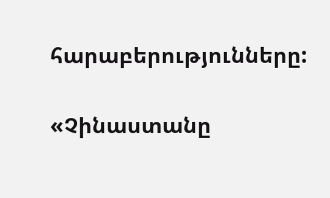հարաբերությունները:

«Չինաստանը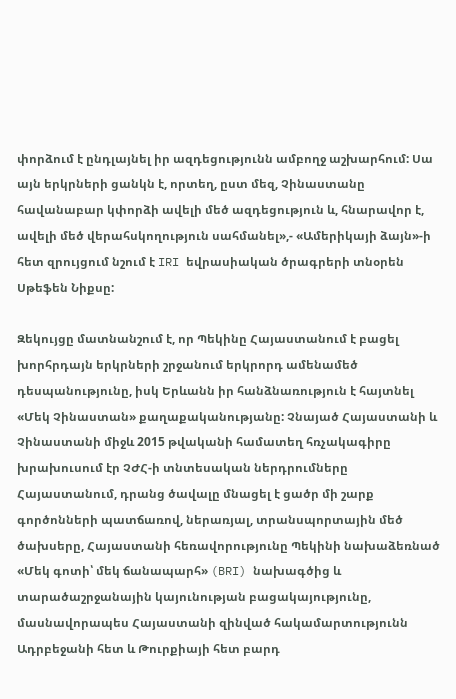փորձում է ընդլայնել իր ազդեցությունն ամբողջ աշխարհում: Սա այն երկրների ցանկն է, որտեղ, ըստ մեզ, Չինաստանը հավանաբար կփորձի ավելի մեծ ազդեցություն և, հնարավոր է, ավելի մեծ վերահսկողություն սահմանել»,- «Ամերիկայի ձայն»-ի հետ զրույցում նշում է IRI եվրասիական ծրագրերի տնօրեն Սթեֆեն Նիքսը:

Զեկույցը մատնանշում է, որ Պեկինը Հայաստանում է բացել խորհրդայն երկրների շրջանում երկրորդ ամենամեծ դեսպանությունը, իսկ Երևանն իր հանձնառություն է հայտնել «Մեկ Չինաստան» քաղաքականությանը: Չնայած Հայաստանի և Չինաստանի միջև 2015 թվականի համատեղ հռչակագիրը խրախուսում էր ՉԺՀ-ի տնտեսական ներդրումները Հայաստանում, դրանց ծավալը մնացել է ցածր մի շարք գործոնների պատճառով, ներառյալ, տրանսպորտային մեծ ծախսերը, Հայաստանի հեռավորությունը Պեկինի նախաձեռնած «Մեկ գոտի՝ մեկ ճանապարհ» (BRI) նախագծից և տարածաշրջանային կայունության բացակայությունը, մասնավորապես Հայաստանի զինված հակամարտությունն Ադրբեջանի հետ և Թուրքիայի հետ բարդ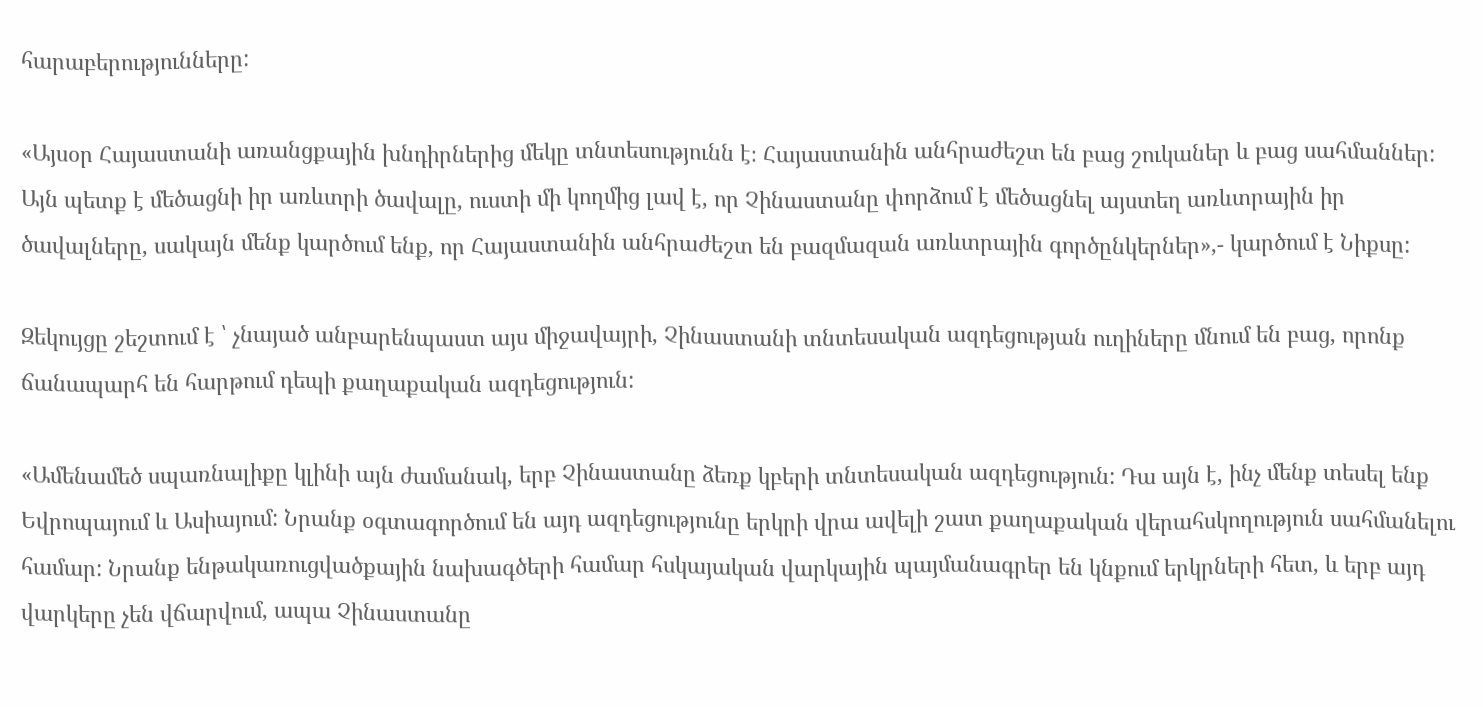հարաբերությունները:

«Այսօր Հայաստանի առանցքային խնդիրներից մեկը տնտեսությունն է։ Հայաստանին անհրաժեշտ են բաց շուկաներ և բաց սահմաններ: Այն պետք է մեծացնի իր առևտրի ծավալը, ուստի մի կողմից լավ է, որ Չինաստանը փորձում է մեծացնել այստեղ առևտրային իր ծավալները, սակայն մենք կարծում ենք, որ Հայաստանին անհրաժեշտ են բազմազան առևտրային գործընկերներ»,- կարծում է Նիքսը:

Զեկույցը շեշտում է ՝ չնայած անբարենպաստ այս միջավայրի, Չինաստանի տնտեսական ազդեցության ուղիները մնում են բաց, որոնք ճանապարհ են հարթում դեպի քաղաքական ազդեցություն:

«Ամենամեծ սպառնալիքը կլինի այն ժամանակ, երբ Չինաստանը ձեռք կբերի տնտեսական ազդեցություն: Դա այն է, ինչ մենք տեսել ենք Եվրոպայում և Ասիայում: Նրանք օգտագործում են այդ ազդեցությունը երկրի վրա ավելի շատ քաղաքական վերահսկողություն սահմանելու համար: Նրանք ենթակառուցվածքային նախագծերի համար հսկայական վարկային պայմանագրեր են կնքում երկրների հետ, և երբ այդ վարկերը չեն վճարվում, ապա Չինաստանը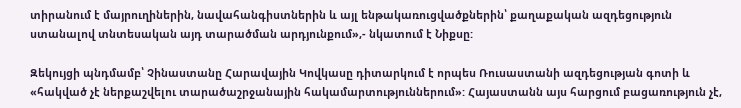տիրանում է մայրուղիներին, նավահանգիստներին և այլ ենթակառուցվածքներին՝ քաղաքական ազդեցություն ստանալով տնտեսական այդ տարածման արդյունքում»,- նկատում է Նիքսը:

Զեկույցի պնդմամբ՝ Չինաստանը Հարավային Կովկասը դիտարկում է որպես Ռուսաստանի ազդեցության գոտի և «հակված չէ ներքաշվելու տարածաշրջանային հակամարտություններում»: Հայաստանն այս հարցում բացառություն չէ,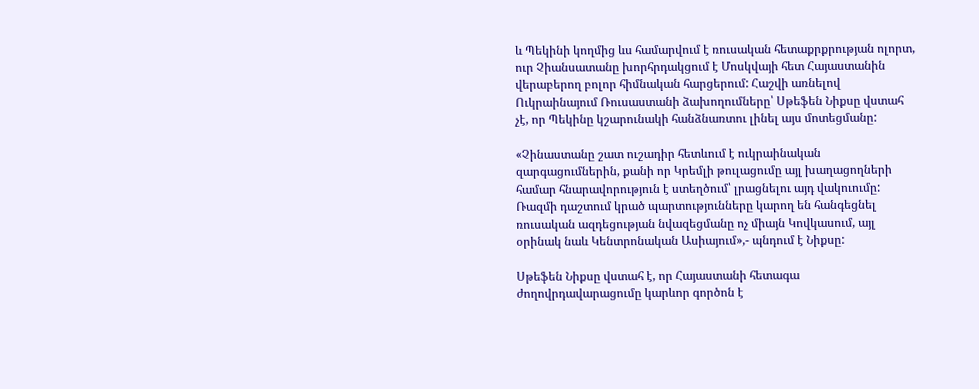և Պեկինի կողմից ևս համարվում է ռուսական հետաքրքրության ոլորտ, ուր Չիանսատանը խորհրդակցում է Մոսկվայի հետ Հայաստանին վերաբերող բոլոր հիմնական հարցերում: Հաշվի առնելով Ուկրաինայում Ռուսաստանի ձախողումները՝ Սթեֆեն Նիքսը վստահ չէ, որ Պեկինը կշարունակի հանձնառտու լինել այս մոտեցմանը:

«Չինաստանը շատ ուշադիր հետևում է ուկրաինական զարգացումներին, քանի որ Կրեմլի թուլացումը այլ խաղացողների համար հնարավորություն է ստեղծում՝ լրացնելու այդ վակուումը: Ռազմի դաշտում կրած պարտությունները կարող են հանգեցնել ռուսական ազդեցության նվազեցմանը ոչ միայն Կովկասում, այլ օրինակ նաև Կենտրոնական Ասիայում»,- պնդում է Նիքսը:

Սթեֆեն Նիքսը վստահ է, որ Հայաստանի հետագա ժողովրդավարացումը կարևոր գործոն է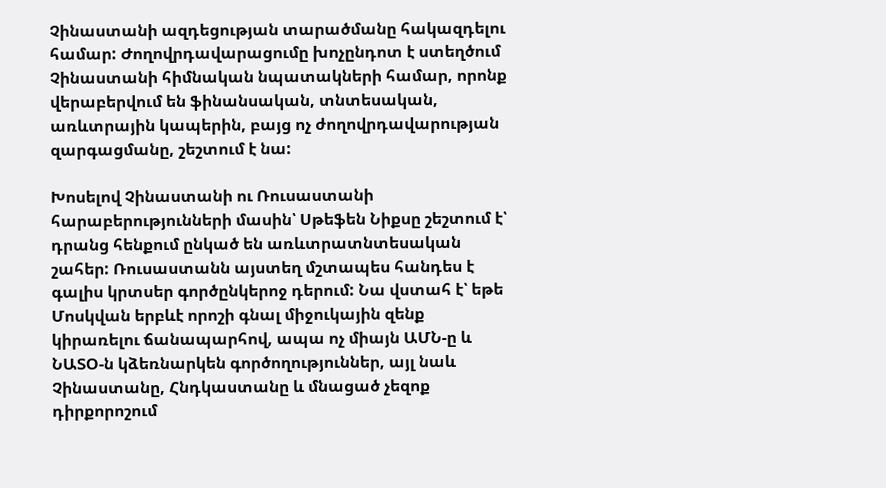Չինաստանի ազդեցության տարածմանը հակազդելու համար: Ժողովրդավարացումը խոչընդոտ է ստեղծում Չինաստանի հիմնական նպատակների համար, որոնք վերաբերվում են ֆինանսական, տնտեսական, առևտրային կապերին, բայց ոչ ժողովրդավարության զարգացմանը, շեշտում է նա:

Խոսելով Չինաստանի ու Ռուսաստանի հարաբերությունների մասին՝ Սթեֆեն Նիքսը շեշտում է՝ դրանց հենքում ընկած են առևտրատնտեսական շահեր: Ռուսաստանն այստեղ մշտապես հանդես է գալիս կրտսեր գործընկերոջ դերում: Նա վստահ է՝ եթե Մոսկվան երբևէ որոշի գնալ միջուկային զենք կիրառելու ճանապարհով, ապա ոչ միայն ԱՄՆ-ը և ՆԱՏՕ-ն կձեռնարկեն գործողություններ, այլ նաև Չինաստանը, Հնդկաստանը և մնացած չեզոք դիրքորոշում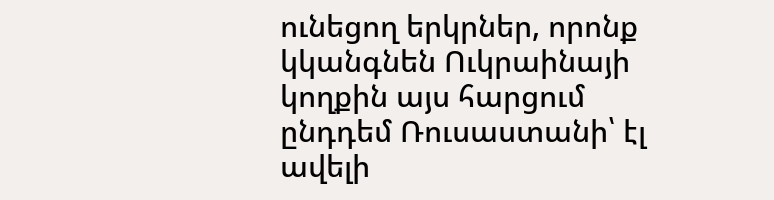ունեցող երկրներ, որոնք կկանգնեն Ուկրաինայի կողքին այս հարցում ընդդեմ Ռուսաստանի՝ էլ ավելի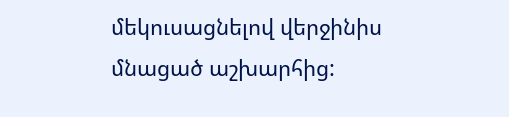մեկուսացնելով վերջինիս մնացած աշխարհից: